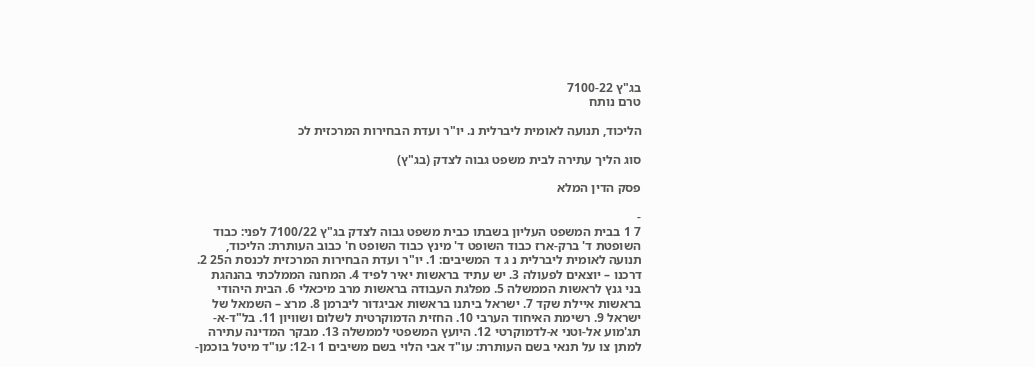בג"ץ 7100-22
טרם נותח

הליכוד, תנועה לאומית ליברלית נ. יו"ר ועדת הבחירות המרכזית לכ

סוג הליך עתירה לבית משפט גבוה לצדק (בג"ץ)

פסק הדין המלא

-
7 1 בבית המשפט העליון בשבתו כבית משפט גבוה לצדק בג"ץ 7100/22 לפני: כבוד השופטת ד' ברק-ארז כבוד השופט ד' מינץ כבוד השופט ח' כבוב העותרת: הליכוד, תנועה לאומית ליברלית נ ג ד המשיבים: 1. יו"ר ועדת הבחירות המרכזית לכנסת ה25 2. דרכנו – יוצאים לפעולה 3. יש עתיד בראשות יאיר לפיד 4. המחנה הממלכתי בהנהגת בני גנץ לראשות הממשלה 5. מפלגת העבודה בראשות מרב מיכאלי 6. הבית היהודי בראשות איילת שקד 7. ישראל ביתנו בראשות אביגדור ליברמן 8. מרצ – השמאל של ישראל 9. רשימת האיחוד הערבי 10. החזית הדמוקרטית לשלום ושוויון 11. בל"ד-א-תג'מוע אל-וטני א-לדמוקרטי 12. היועץ המשפטי לממשלה 13. מבקר המדינה עתירה למתן צו על תנאי בשם העותרת: עו"ד אבי הלוי בשם משיבים 1 ו-12: עו"ד מיטל בוכמן-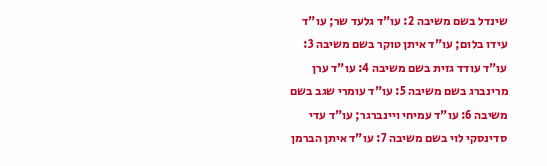שינדל בשם משיבה 2: עו"ד גלעד שר; עו"ד עידו בלום; עו"ד איתן טוקר בשם משיבה 3: עו"ד עודד גזית בשם משיבה 4: עו"ד ערן מרינברג בשם משיבה 5: עו"ד עומרי שגב בשם משיבה 6: עו"ד עמיחי ויינברגר; עו"ד עדי סדינסקי לוי בשם משיבה 7: עו"ד איתן הברמן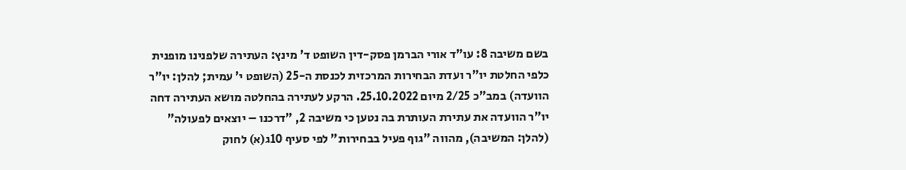בשם משיבה 8: עו"ד אורי הברמן פסק-דין השופט ד' מינץ: העתירה שלפנינו מופנית כלפי החלטת יו"ר ועדת הבחירות המרכזית לכנסת ה-25 (השופט י' עמית; להלן: יו"ר הוועדה) במב"כ 2/25 מיום 25.10.2022. הרקע לעתירה בהחלטה מושא העתירה דחה יו"ר הוועדה את עתירת העותרת בה נטען כי משיבה 2, "דרכנו – יוצאים לפעולה" (להלן: המשיבה), מהווה "גוף פעיל בבחירות" לפי סעיף 10ג(א) לחוק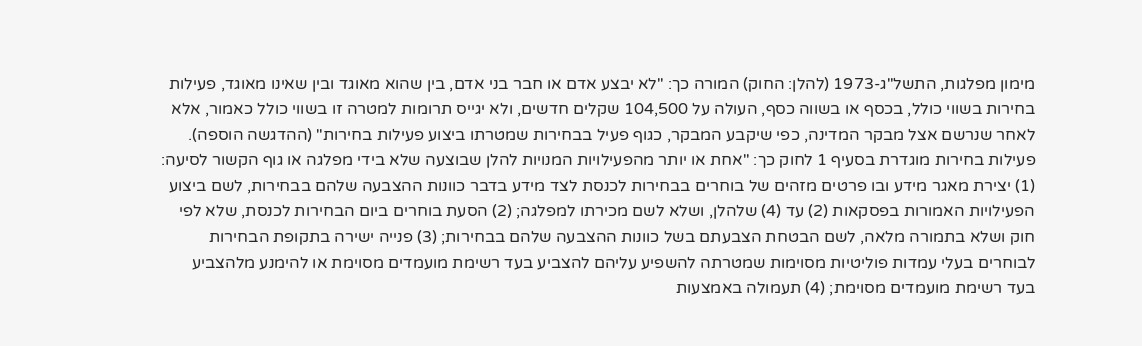מימון מפלגות, התשל"ג-1973 (להלן: החוק) המורה כך: "לא יבצע אדם או חבר בני אדם, בין שהוא מאוגד ובין שאינו מאוגד, פעילות בחירות בשווי כולל, בכסף או בשווה כסף, העולה על 104,500 שקלים חדשים, ולא יגייס תרומות למטרה זו בשווי כולל כאמור, אלא לאחר שנרשם אצל מבקר המדינה, כפי שיקבע המבקר, כגוף פעיל בבחירות שמטרתו ביצוע פעילות בחירות" (ההדגשה הוספה). פעילות בחירות מוגדרת בסעיף 1 לחוק כך: "אחת או יותר מהפעילויות המנויות להלן שבוצעה שלא בידי מפלגה או גוף הקשור לסיעה: (1) יצירת מאגר מידע ובו פרטים מזהים של בוחרים בבחירות לכנסת לצד מידע בדבר כוונות ההצבעה שלהם בבחירות, לשם ביצוע הפעילויות האמורות בפסקאות (2) עד (4) שלהלן, ושלא לשם מכירתו למפלגה; (2) הסעת בוחרים ביום הבחירות לכנסת, שלא לפי חוק ושלא בתמורה מלאה, לשם הבטחת הצבעתם בשל כוונות ההצבעה שלהם בבחירות; (3) פנייה ישירה בתקופת הבחירות לבוחרים בעלי עמדות פוליטיות מסוימות שמטרתה להשפיע עליהם להצביע בעד רשימת מועמדים מסוימת או להימנע מלהצביע בעד רשימת מועמדים מסוימת; (4) תעמולה באמצעות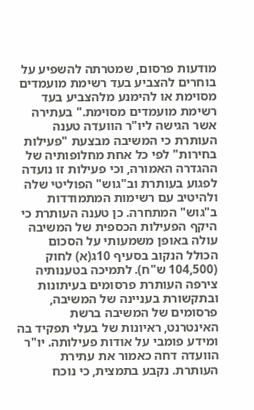מודעות פרסום, שמטרתה להשפיע על בוחרים להצביע בעד רשימת מועמדים מסוימת או להימנע מלהצביע בעד רשימת מועמדים מסוימת." בעתירה אשר הגישה ליו"ר הוועדה טענה העותרת כי המשיבה מבצעת "פעילות בחירות" לפי כל אחת מחלופותיה של ההגדרה האמורה, וכי פעילות זו נועדה לפגוע בעותרת וב"גוש" הפוליטי שלה ולהיטיב עם רשימות המתמודדות ב"גוש" המתחרה. כן טענה העותרת כי היקף הפעילות הכספית של המשיבה עולה באופן משמעותי על הסכום הכולל הנקוב בסעיף 10ג(א) לחוק (104,500 ש"ח). לתמיכה בטענותיה צירפה העותרת פרסומים בעיתונות ובתקשורת בעניינה של המשיבה, פרסומים של המשיבה ברשת האינטרנט, ראיונות של בעלי תפקיד בה ומידע פומבי על אודות פעילותה. יו"ר הוועדה דחה כאמור את עתירת העותרת. נקבע בתמצית, כי נוכח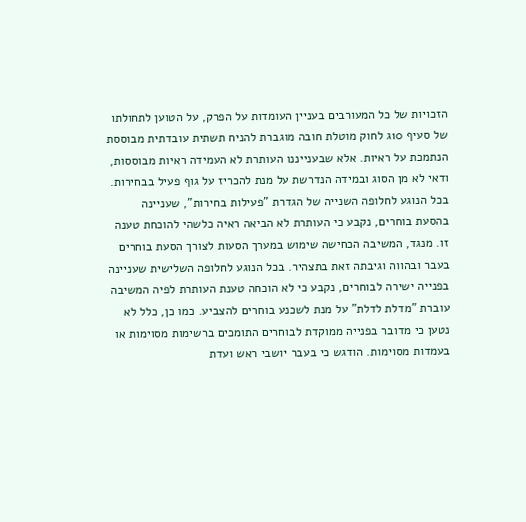הזכויות של כל המעורבים בעניין העומדות על הפרק, על הטוען לתחולתו של סעיף 10ג לחוק מוטלת חובה מוגברת להניח תשתית עובדתית מבוססת הנתמכת על ראיות. אלא שבענייננו העותרת לא העמידה ראיות מבוססות, ודאי לא מן הסוג ובמידה הנדרשת על מנת להכריז על גוף פעיל בבחירות. בכל הנוגע לחלופה השנייה של הגדרת "פעילות בחירות", שעניינה בהסעת בוחרים, נקבע כי העותרת לא הביאה ראיה כלשהי להוכחת טענה זו. מנגד, המשיבה הכחישה שימוש במערך הסעות לצורך הסעת בוחרים בעבר ובהווה וגיבתה זאת בתצהיר. בכל הנוגע לחלופה השלישית שעניינה בפנייה ישירה לבוחרים, נקבע כי לא הוכחה טענת העותרת לפיה המשיבה עוברת "מדלת לדלת" על מנת לשכנע בוחרים להצביע. כמו כן, כלל לא נטען כי מדובר בפנייה ממוקדת לבוחרים התומכים ברשימות מסוימות או בעמדות מסוימות. הודגש כי בעבר יושבי ראש ועדת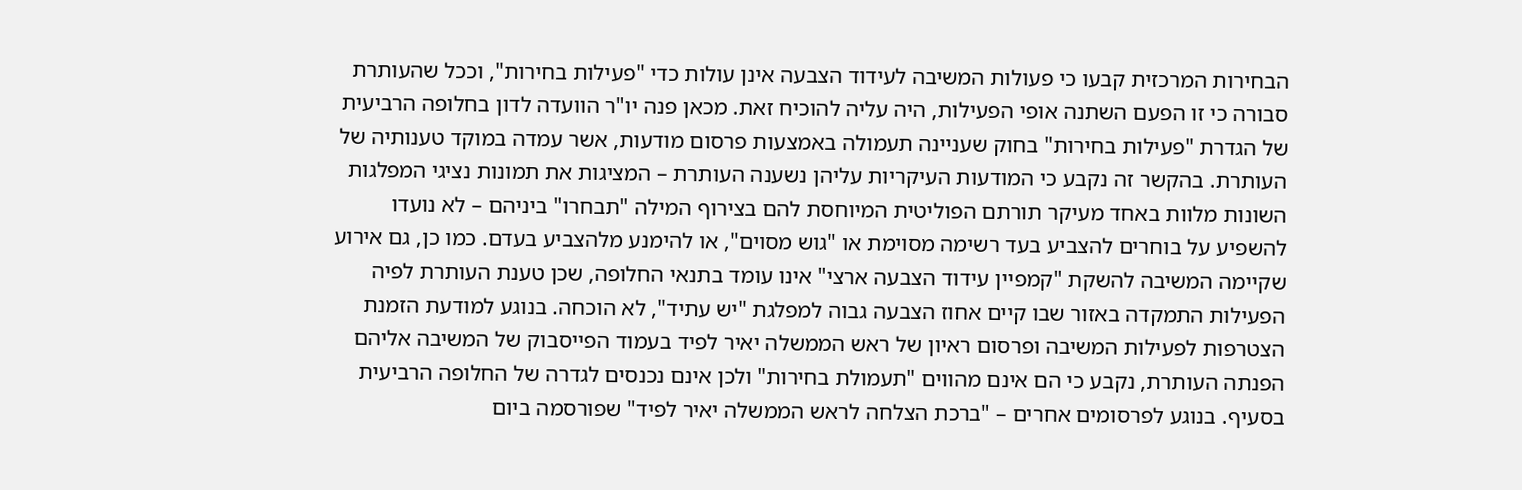הבחירות המרכזית קבעו כי פעולות המשיבה לעידוד הצבעה אינן עולות כדי "פעילות בחירות", וככל שהעותרת סבורה כי זו הפעם השתנה אופי הפעילות, היה עליה להוכיח זאת. מכאן פנה יו"ר הוועדה לדון בחלופה הרביעית של הגדרת "פעילות בחירות" בחוק שעניינה תעמולה באמצעות פרסום מודעות, אשר עמדה במוקד טענותיה של העותרת. בהקשר זה נקבע כי המודעות העיקריות עליהן נשענה העותרת – המציגות את תמונות נציגי המפלגות השונות מלוות באחד מעיקר תורתם הפוליטית המיוחסת להם בצירוף המילה "תבחרו" ביניהם – לא נועדו להשפיע על בוחרים להצביע בעד רשימה מסוימת או "גוש מסוים", או להימנע מלהצביע בעדם. כמו כן, גם אירוע שקיימה המשיבה להשקת "קמפיין עידוד הצבעה ארצי" אינו עומד בתנאי החלופה, שכן טענת העותרת לפיה הפעילות התמקדה באזור שבו קיים אחוז הצבעה גבוה למפלגת "יש עתיד", לא הוכחה. בנוגע למודעת הזמנת הצטרפות לפעילות המשיבה ופרסום ראיון של ראש הממשלה יאיר לפיד בעמוד הפייסבוק של המשיבה אליהם הפנתה העותרת, נקבע כי הם אינם מהווים "תעמולת בחירות" ולכן אינם נכנסים לגדרה של החלופה הרביעית בסעיף. בנוגע לפרסומים אחרים – "ברכת הצלחה לראש הממשלה יאיר לפיד" שפורסמה ביום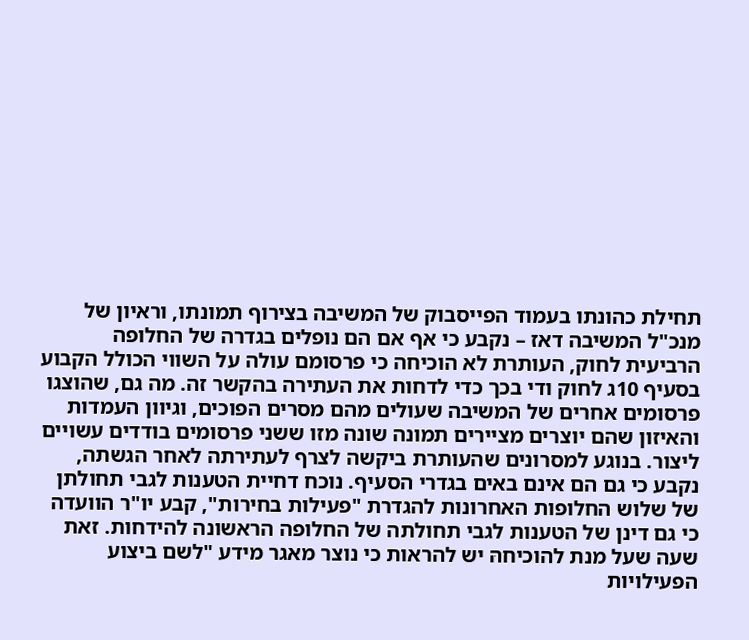תחילת כהונתו בעמוד הפייסבוק של המשיבה בצירוף תמונתו, וראיון של מנכ"ל המשיבה דאז – נקבע כי אף אם הם נופלים בגדרה של החלופה הרביעית לחוק, העותרת לא הוכיחה כי פרסומם עולה על השווי הכולל הקבוע בסעיף 10ג לחוק ודי בכך כדי לדחות את העתירה בהקשר זה. מה גם, שהוצגו פרסומים אחרים של המשיבה שעולים מהם מסרים הפוכים, וגיוון העמדות והאיזון שהם יוצרים מציירים תמונה שונה מזו ששני פרסומים בודדים עשויים ליצור. בנוגע למסרונים שהעותרת ביקשה לצרף לעתירתה לאחר הגשתה, נקבע כי גם הם אינם באים בגדרי הסעיף. נוכח דחיית הטענות לגבי תחולתן של שלוש החלופות האחרונות להגדרת "פעילות בחירות", קבע יו"ר הוועדה כי גם דינן של הטענות לגבי תחולתה של החלופה הראשונה להידחות. זאת שעה שעל מנת להוכיחהּ יש להראות כי נוצר מאגר מידע "לשם ביצוע הפעילויות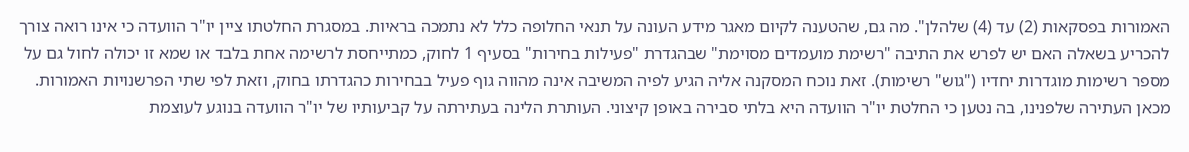האמורות בפסקאות (2) עד (4) שלהלן". מה גם, שהטענה לקיום מאגר מידע העונה על תנאי החלופה כלל לא נתמכה בראיות. במסגרת החלטתו ציין יו"ר הוועדה כי אינו רואה צורך להכריע בשאלה האם יש לפרש את התיבה "רשימת מועמדים מסוימת" שבהגדרת "פעילות בחירות" בסעיף 1 לחוק, כמתייחסת לרשימה אחת בלבד או שמא זו יכולה לחול גם על מספר רשימות מוגדרות יחדיו ("גוש" רשימות). זאת נוכח המסקנה אליה הגיע לפיה המשיבה אינה מהווה גוף פעיל בבחירות כהגדרתו בחוק, וזאת לפי שתי הפרשנויות האמורות. מכאן העתירה שלפנינו, בה נטען כי החלטת יו"ר הוועדה היא בלתי סבירה באופן קיצוני. העותרת הלינה בעתירתה על קביעותיו של יו"ר הוועדה בנוגע לעוצמת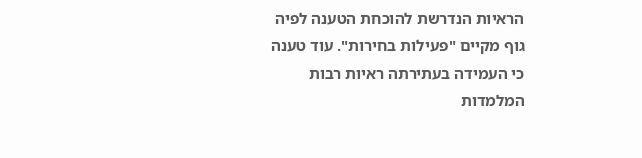הראיות הנדרשת להוכחת הטענה לפיה גוף מקיים "פעילות בחירות". עוד טענה כי העמידה בעתירתה ראיות רבות המלמדות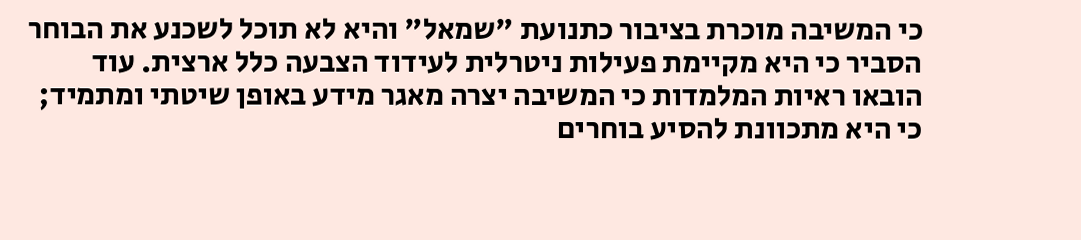כי המשיבה מוכרת בציבור כתנועת "שמאל" והיא לא תוכל לשכנע את הבוחר הסביר כי היא מקיימת פעילות ניטרלית לעידוד הצבעה כלל ארצית. עוד הובאו ראיות המלמדות כי המשיבה יצרה מאגר מידע באופן שיטתי ומתמיד; כי היא מתכוונת להסיע בוחרים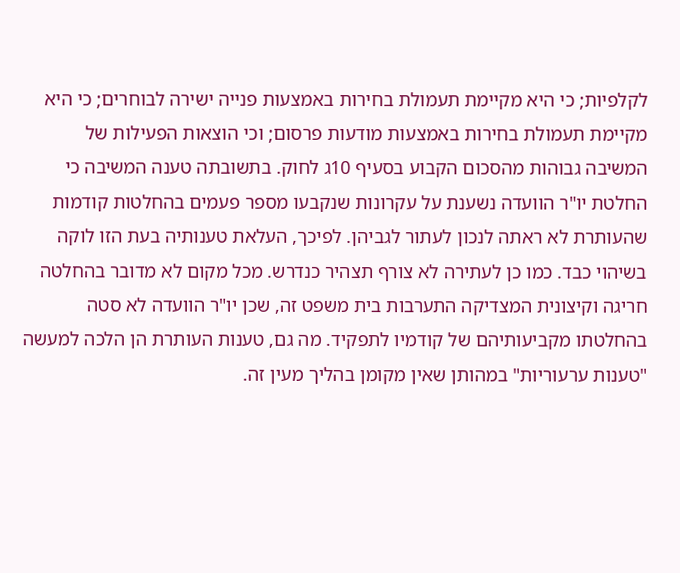לקלפיות; כי היא מקיימת תעמולת בחירות באמצעות פנייה ישירה לבוחרים; כי היא מקיימת תעמולת בחירות באמצעות מודעות פרסום; וכי הוצאות הפעילות של המשיבה גבוהות מהסכום הקבוע בסעיף 10ג לחוק. בתשובתה טענה המשיבה כי החלטת יו"ר הוועדה נשענת על עקרונות שנקבעו מספר פעמים בהחלטות קודמות שהעותרת לא ראתה לנכון לעתור לגביהן. לפיכך, העלאת טענותיה בעת הזו לוקה בשיהוי כבד. כמו כן לעתירה לא צורף תצהיר כנדרש. מכל מקום לא מדובר בהחלטה חריגה וקיצונית המצדיקה התערבות בית משפט זה, שכן יו"ר הוועדה לא סטה בהחלטתו מקביעותיהם של קודמיו לתפקיד. מה גם, טענות העותרת הן הלכה למעשה "טענות ערעוריות" במהותן שאין מקומן בהליך מעין זה.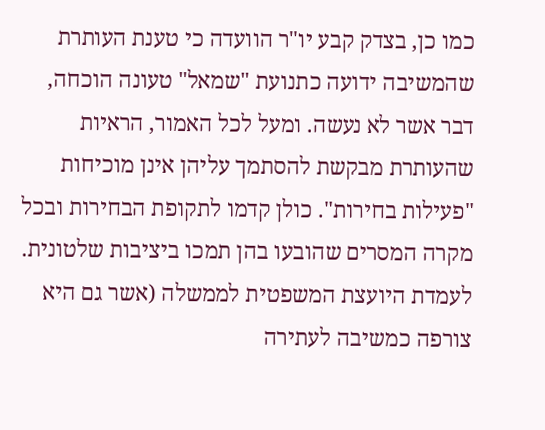כמו כן, בצדק קבע יו"ר הוועדה כי טענת העותרת שהמשיבה ידועה כתנועת "שמאל" טעונה הוכחה, דבר אשר לא נעשה. ומעל לכל האמור, הראיות שהעותרת מבקשת להסתמך עליהן אינן מוכיחות "פעילות בחירות". כולן קדמו לתקופת הבחירות ובכל מקרה המסרים שהובעו בהן תמכו ביציבות שלטונית. לעמדת היועצת המשפטית לממשלה (אשר גם היא צורפה כמשיבה לעתירה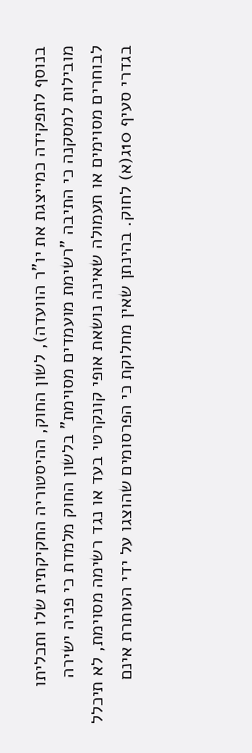בנוסף לתפקידה כמייצגת את יו"ר הוועדה), לשון החוק, ההיסטוריה החקיקתית שלו ותכליתו מובילות למסקנה כי התיבה "רשימת מועמדים מסוימת" בלשון החוק מלמדת כי פניה ישירה לבוחרים מסוימים או תעמולה שאינה נושאת אופי קונקרטי בעד או נגד רשימה מסוימת, לא תיכלל בגדרי סעיף 10ג(א) לחוק. בהינתן שאין מחלוקת כי הפרסומים שהוצגו על ידי העותרת אינם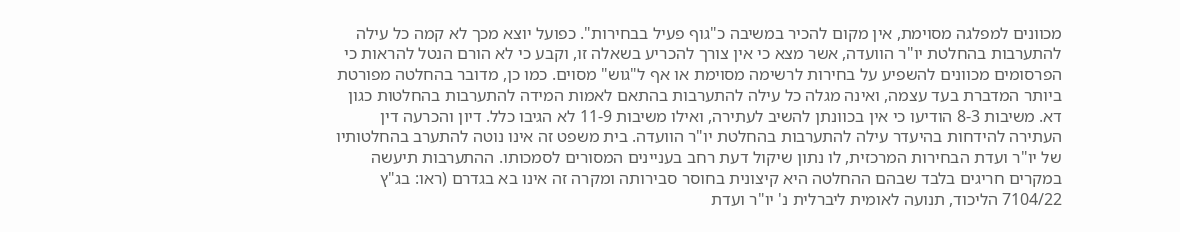מכוונים למפלגה מסוימת, אין מקום להכיר במשיבה כ"גוף פעיל בבחירות". כפועל יוצא מכך לא קמה כל עילה להתערבות בהחלטת יו"ר הוועדה, אשר מצא כי אין צורך להכריע בשאלה זו, וקבע כי לא הורם הנטל להראות כי הפרסומים מכוונים להשפיע על בחירות לרשימה מסוימת או אף ל"גוש" מסוים. כמו כן, מדובר בהחלטה מפורטת ביותר המדברת בעד עצמה, ואינה מגלה כל עילה להתערבות בהתאם לאמות המידה להתערבות בהחלטות כגון דא. משיבות 8-3 הודיעו כי אין בכוונתן להשיב לעתירה, ואילו משיבות 11-9 לא הגיבו כלל. דיון והכרעה דין העתירה להידחות בהיעדר עילה להתערבות בהחלטת יו"ר הוועדה. בית משפט זה אינו נוטה להתערב בהחלטותיו של יו"ר ועדת הבחירות המרכזית, לו נתון שיקול דעת רחב בעניינים המסורים לסמכותו. ההתערבות תיעשה במקרים חריגים בלבד שבהם ההחלטה היא קיצונית בחוסר סבירותה ומקרה זה אינו בא בגדרם (ראו: בג"ץ 7104/22 הליכוד, תנועה לאומית ליברלית נ' יו"ר ועדת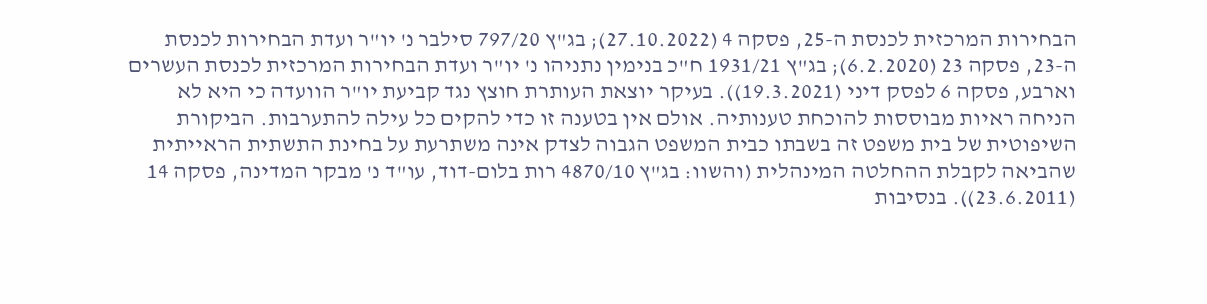הבחירות המרכזית לכנסת ה-25, פסקה 4 (27.10.2022); בג"ץ 797/20 סילבר נ' יו"ר ועדת הבחירות לכנסת ה-23, פסקה 23 (6.2.2020); בג"ץ 1931/21 ח"כ בנימין נתניהו נ' יו"ר ועדת הבחירות המרכזית לכנסת העשרים וארבע, פסקה 6 לפסק דיני (19.3.2021)). בעיקר יוצאת העותרת חוצץ נגד קביעת יו"ר הוועדה כי היא לא הניחה ראיות מבוססות להוכחת טענותיה. אולם אין בטענה זו כדי להקים כל עילה להתערבות. הביקורת השיפוטית של בית משפט זה בשבתו כבית המשפט הגבוה לצדק אינה משתרעת על בחינת התשתית הראייתית שהביאה לקבלת ההחלטה המינהלית (והשוו: בג"ץ 4870/10 רות בלום-דוד, עו"ד נ' מבקר המדינה, פסקה 14 (23.6.2011)). בנסיבות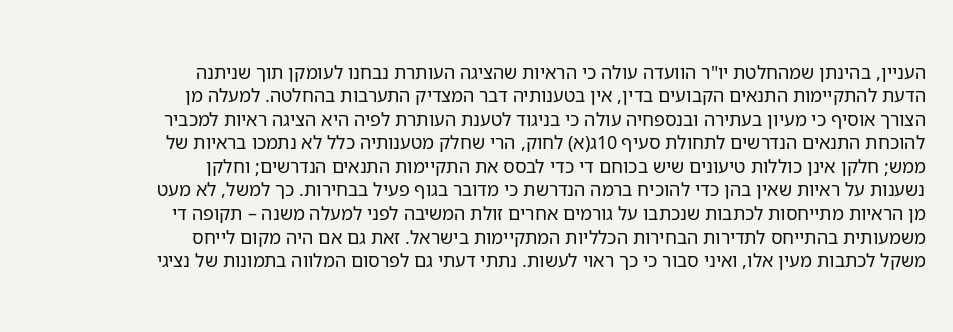העניין, בהינתן שמהחלטת יו"ר הוועדה עולה כי הראיות שהציגה העותרת נבחנו לעומקן תוך שניתנה הדעת להתקיימות התנאים הקבועים בדין, אין בטענותיה דבר המצדיק התערבות בהחלטה. למעלה מן הצורך אוסיף כי מעיון בעתירה ובנספחיה עולה כי בניגוד לטענת העותרת לפיה היא הציגה ראיות למכביר להוכחת התנאים הנדרשים לתחולת סעיף 10ג(א) לחוק, הרי שחלק מטענותיה כלל לא נתמכו בראיות של ממש; חלקן אינן כוללות טיעונים שיש בכוחם די כדי לבסס את התקיימות התנאים הנדרשים; וחלקן נשענות על ראיות שאין בהן כדי להוכיח ברמה הנדרשת כי מדובר בגוף פעיל בבחירות. כך למשל, לא מעט מן הראיות מתייחסות לכתבות שנכתבו על גורמים אחרים זולת המשיבה לפני למעלה משנה – תקופה די משמעותית בהתייחס לתדירות הבחירות הכלליות המתקיימות בישראל. זאת גם אם היה מקום לייחס משקל לכתבות מעין אלו, ואיני סבור כי כך ראוי לעשות. נתתי דעתי גם לפרסום המלווה בתמונות של נציגי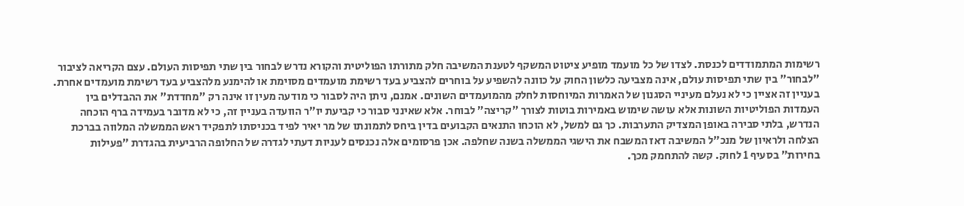רשימות המתמודדים לכנסת. לצדו של כל מועמד מופיע ציטוט המשקף לטענת המשיבה חלק מתורתו הפוליטית והקורא נדרש לבחור בין שתי תפיסות העולם. עצם הקריאה לציבור "לבחור" בין שתי תפיסות עולם, אינה מצביעה כלשון החוק על כוונה להשפיע על בוחרים להצביע בעד רשימת מועמדים מסוימת או להימנע מלהצביע בעד רשימת מועמדים אחרת. בעניין זה אציין כי לא נעלם מעיניי הסגנון של האמרות המיוחסות לחלק מהמועמדים השונים. אמנם, ניתן היה לסבור כי מודעה מעין זו אינה רק "מחדדת" את ההבדלים בין העמדות הפוליטיות השונות אלא עושה שימוש באמירות בוטות לצורך "קריצה" לבוחר. אלא שאינני סבור כי קביעת יו"ר הוועדה בעניין זה, כי לא מדובר בעמידה ברף הוכחה הנדרש, בלתי סבירה באופן המצדיק התערבות. כך גם למשל, לא הוכחו התנאים הקבועים בדין ביחס לתמונתו של מר יאיר לפיד בכניסתו לתפקיד ראש הממשלה המלווה בברכת הצלחה ולראיון של מנכ"ל המשיבה דאז המשבח את הישגי הממשלה בשנה שחלפה. אכן פרסומים אלה נכנסים לעניות דעתי לגדרה של החלופה הרביעית בהגדרת "פעילות בחירות" בסעיף 1 לחוק. קשה להתחמק מכך.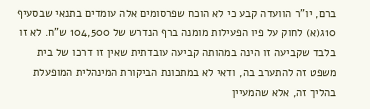ברם, יו"ר הוועדה קבע כי לא הוכח שפרסומים אלה עומדים בתנאי שבסעיף 10ג(א) לחוק על פיו הפעילות מומנה ברף הנדרש של 104,500 ש"ח. לא זו בלבד שקביעה זו הינה במהותה קביעה עובדתית שאין זו דרכו של בית משפט זה להתערב בה, ודאי לא במתכונת הביקורת המינהלית המופעלת בהליך זה, אלא שהמעיין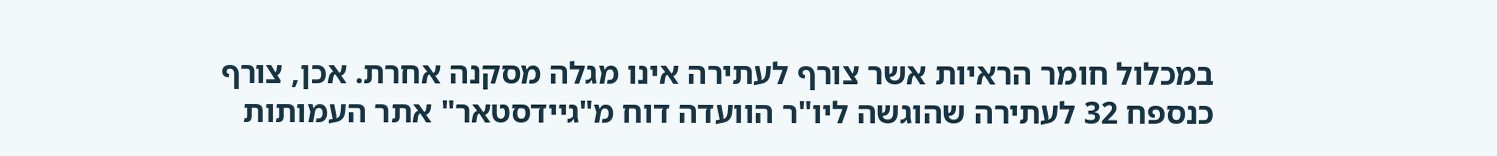במכלול חומר הראיות אשר צורף לעתירה אינו מגלה מסקנה אחרת. אכן, צורף כנספח 32 לעתירה שהוגשה ליו"ר הוועדה דוח מ"גיידסטאר" אתר העמותות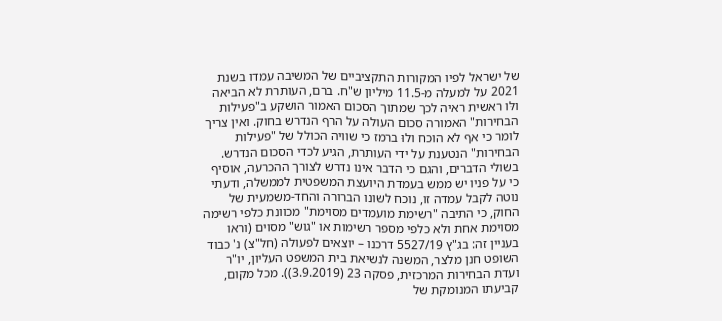של ישראל לפיו המקורות התקציביים של המשיבה עמדו בשנת 2021 על למעלה מ-11.5 מיליון ש"ח. ברם, העותרת לא הביאה ולּו ראשית ראיה לכך שמתוך הסכום האמור הושקע ב"פעילות הבחירות" האמורה סכום העולה על הרף הנדרש בחוק. ואין צריך לומר כי אף לא הוכח ולוּ ברמז כי שוויה הכולל של "פעילות הבחירות" הנטענת על ידי העותרת, הגיע לכדי הסכום הנדרש. בשולי הדברים, והגם כי הדבר אינו נדרש לצורך ההכרעה, אוסיף כי על פניו יש ממש בעמדת היועצת המשפטית לממשלה, ודעתי נוטה לקבל עמדה זו, נוכח לשונו הברורה והחד-משמעית של החוק, כי התיבה "רשימת מועמדים מסוימת" מכוונת כלפי רשימה מסוימת אחת ולא כלפי מספר רשימות או "גוש" מסוים (וראו בעניין זה: בג"ץ 5527/19 דרכנו – יוצאים לפעולה (חל"צ) נ' כבוד השופט חנן מלצר, המשנה לנשיאת בית המשפט העליון, יו"ר ועדת הבחירות המרכזית, פסקה 23 (3.9.2019)). מכל מקום, קביעתו המנומקת של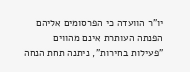יו"ר הוועדה כי הפרסומים אליהם הפנתה העותרת אינם מהווים "פעילות בחירות", ניתנה תחת הנחה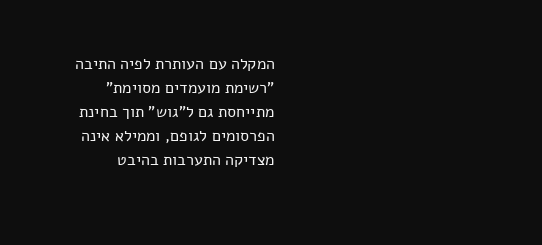המקלה עם העותרת לפיה התיבה "רשימת מועמדים מסוימת" מתייחסת גם ל"גוש" תוך בחינת הפרסומים לגופם, וממילא אינה מצדיקה התערבות בהיבט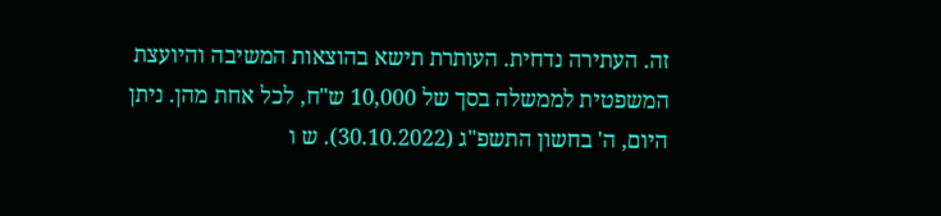זה. העתירה נדחית. העותרת תישא בהוצאות המשיבה והיועצת המשפטית לממשלה בסך של 10,000 ש"ח, לכל אחת מהן. ניתן היום, ה' בחשון התשפ"ג (30.10.2022). ש ו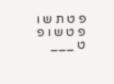פ ט ת ש ו פ ט ש ו פ ט ___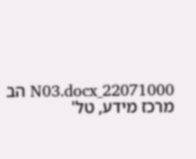22071000_N03.docx הב מרכז מידע, טל'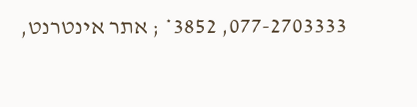077-2703333, 3852* ; אתר אינטרנט,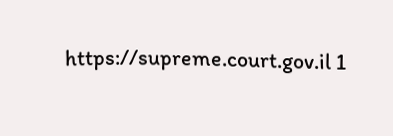https://supreme.court.gov.il 1